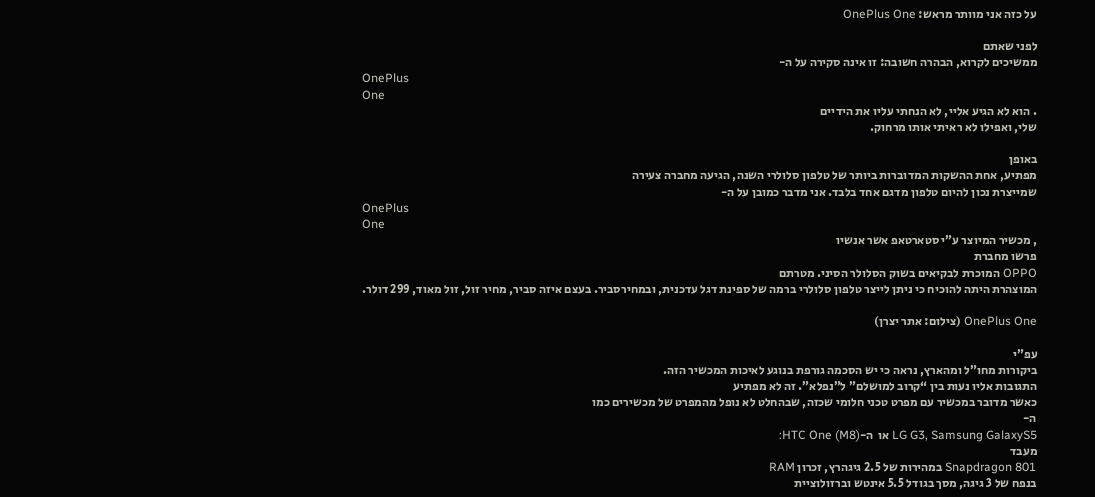על כזה אני מוותר מראש: OnePlus One

לפני שאתם
ממשיכים לקרוא, הבהרה חשובה: זו אינה סקירה על ה-
OnePlus
One
. הוא לא הגיע אליי, לא הנחתי עליו את הידיים
שלי, ואפילו לא ראיתי אותו מרחוק.

באופן
מפתיע, אחת ההשקות המדוברות ביותר של טלפון סלולרי השנה, הגיעה מחברה צעירה
שמייצרת נכון להיום טלפון מדגם אחד בלבד. אני מדבר כמובן על ה-
OnePlus
One
, מכשיר המיוצר ע”י סטארטאפ אשר אנשיו
פרשו מחברת
OPPO המוכרת לבקיאים בשוק הסלולר הסיני. מטרתם
המוצהרת היתה להוכיח כי ניתן לייצר טלפון סלולרי ברמה של ספינת דגל עדכנית, ובמחירסביר. בעצם איזה סביר, מחיר זול, זול מאוד, 299 דולר.

OnePlus One (צילום: אתר יצרן)

עפ”י
ביקורות מחו”ל ומהארץ, נראה כי יש הסכמה גורפת בנוגע לאיכות המכשיר הזה.
התגובות אליו נעות בין “קרוב למושלם” ל”נפלא”. זה לא מפתיע
כאשר מדובר במכשיר עם מפרט טכני חלומי שכזה, שבהחלט לא נופל מהמפרט של מכשירים כמו
ה-
LG G3, Samsung GalaxyS5 או  ה-HTC One (M8):
מעבד
Snapdragon 801 במהירות של 2.5 גיגהרץ, זכרון RAM
בנפח של 3 גיגה, מסך בגודל 5.5 אינטש וברזולוציית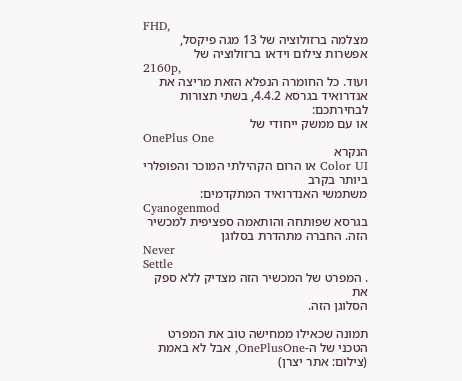FHD,
מצלמה ברזולוציה של 13 מגה פיקסל, אפשרות צילום וידאו ברזולוציה של
2160p,
ועוד. כל החומרה הנפלא הזאת מריצה את אנדרואיד בגרסא 4.4.2, בשתי תצורות לבחירתכם:
או עם ממשק ייחודי של
OnePlus One
הנקרא
Color UI או הרום הקהילתי המוכר והפופלרי ביותר בקרב
משתמשי האנדרואיד המתקדמים:
Cyanogenmod
בגרסא שפותחה והותאמה ספציפית למכשיר הזה. החברה מתהדרת בסלוגן
Never
Settle
. המפרט של המכשיר הזה מצדיק ללא ספק את
הסלוגן הזה.

תמונה שכאילו ממחישה טוב את המפרט הטכני של ה-OnePlusOne, אבל לא באמת (צילום: אתר יצרן)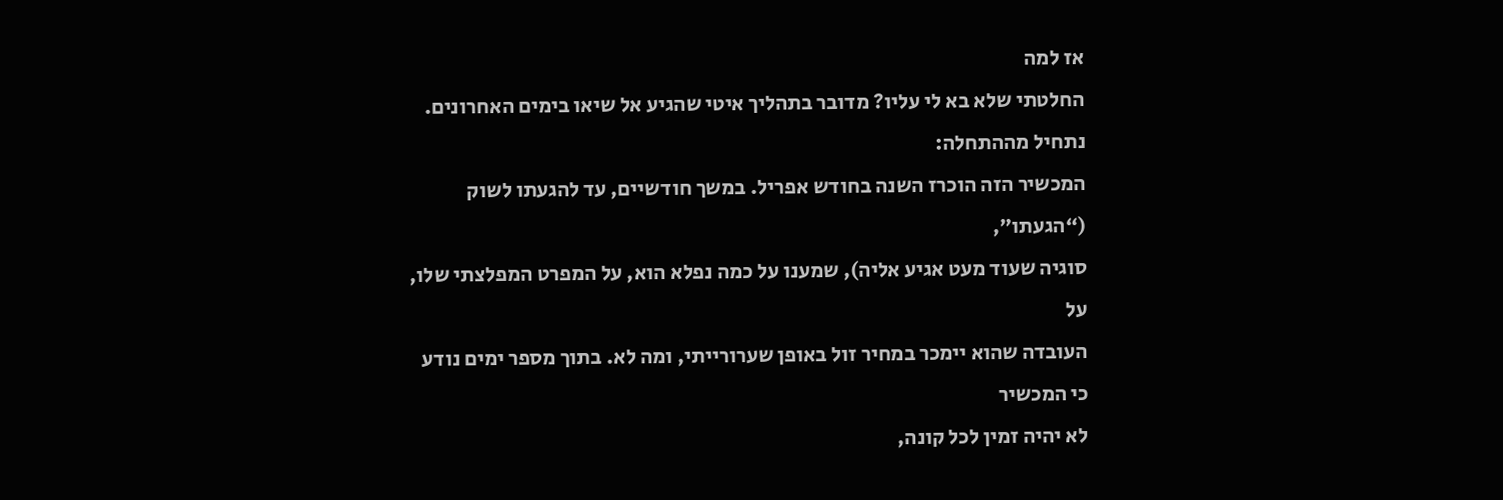אז למה
החלטתי שלא בא לי עליו? מדובר בתהליך איטי שהגיע אל שיאו בימים האחרונים. נתחיל מההתחלה:
המכשיר הזה הוכרז השנה בחודש אפריל. במשך חודשיים, עד להגעתו לשוק (“הגעתו”,
סוגיה שעוד מעט אגיע אליה), שמענו על כמה נפלא הוא, על המפרט המפלצתי שלו, על
העובדה שהוא יימכר במחיר זול באופן שערורייתי, ומה לא. בתוך מספר ימים נודע כי המכשיר
לא יהיה זמין לכל קונה,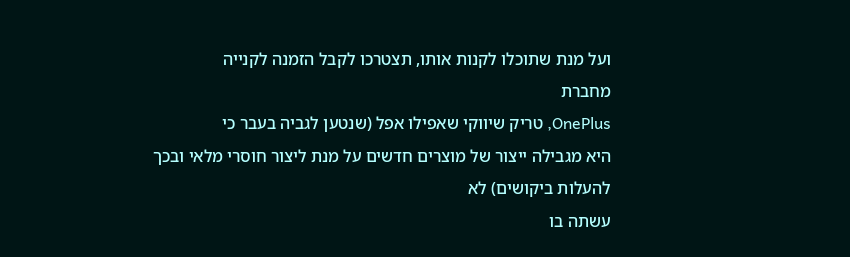ועל מנת שתוכלו לקנות אותו, תצטרכו לקבל הזמנה לקנייה
מחברת
OnePlus, טריק שיווקי שאפילו אפל (שנטען לגביה בעבר כי
היא מגבילה ייצור של מוצרים חדשים על מנת ליצור חוסרי מלאי ובכך להעלות ביקושים) לא
עשתה בו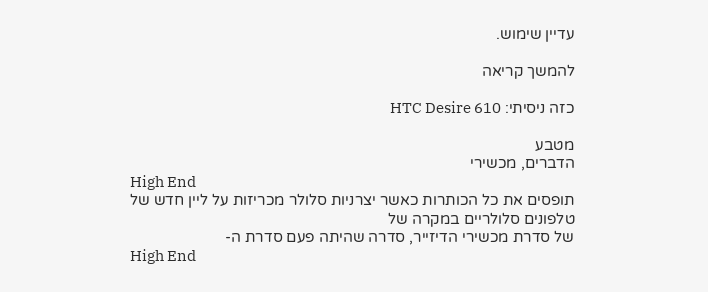עדיין שימוש.

להמשך קריאה

כזה ניסיתי: HTC Desire 610

מטבע
הדברים, מכשירי
High End
תופסים את כל הכותרות כאשר יצרניות סלולר מכריזות על ליין חדש של טלפונים סלולריים במקרה של
של סדרת מכשירי הדיזייר, סדרה שהיתה פעם סדרת ה-
High End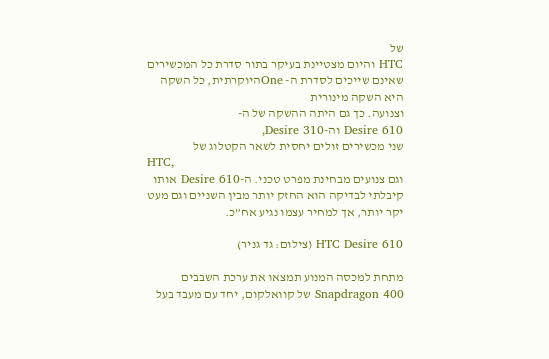של
HTC והיום מצטיינת בעיקר בתור סדרת כל המכשירים שאינם שייכים לסדרת ה- Oneהיוקרתית, כל השקה היא השקה מינורית
וצנועה. כך גם היתה ההשקה של ה-
Desire 610 וה-Desire 310,
שני מכשירים זולים יחסית לשאר הקטלוג של
HTC,
וגם צנועים מבחינת מפרט טכני. ה-Desire 610 אותו קיבלתי לבדיקה הוא החזק יותר מבין השניים וגם מעט יקר יותר, אך למחיר עצמו נגיע אח”כ.

HTC Desire 610 (צילום: גד גניר)

מתחת למכסה המנוע תמצאו את ערכת השבבים Snapdragon 400 של קוואלקום, יחד עם מעבד בעל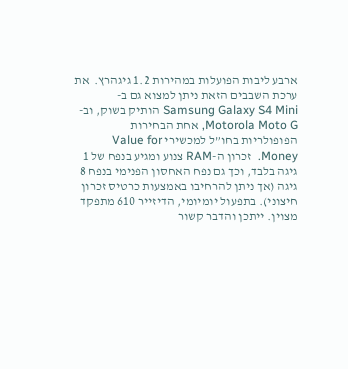ארבע ליבות הפועלות במהירות 1.2 גיגהרץ.  את ערכת השבבים הזאת ניתן למצוא גם ב-Samsung Galaxy S4 Mini הותיק בשוק, וב-Motorola Moto G, אחת הבחירות הפופולריות בחו”ל למכשירי Value for Money.  זכרון ה-RAM צנוע ומגיע בנפח של 1 גיגה בלבד, וכך גם נפח האחסון הפנימי בנפח 8 גיגה (אך ניתן להרחיבו באמצעות כרטיס זכרון חיצוני). בתפעול יומיומי, הדיזייר 610 מתפקד מצוין. ייתכן והדבר קשור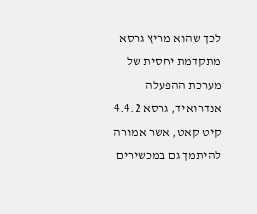לכך שהוא מריץ גרסא מתקדמת יחסית של מערכת ההפעלה אנדרואיד, גרסא 4.4.2 קיט קאט, אשר אמורה להיתמך גם במכשירים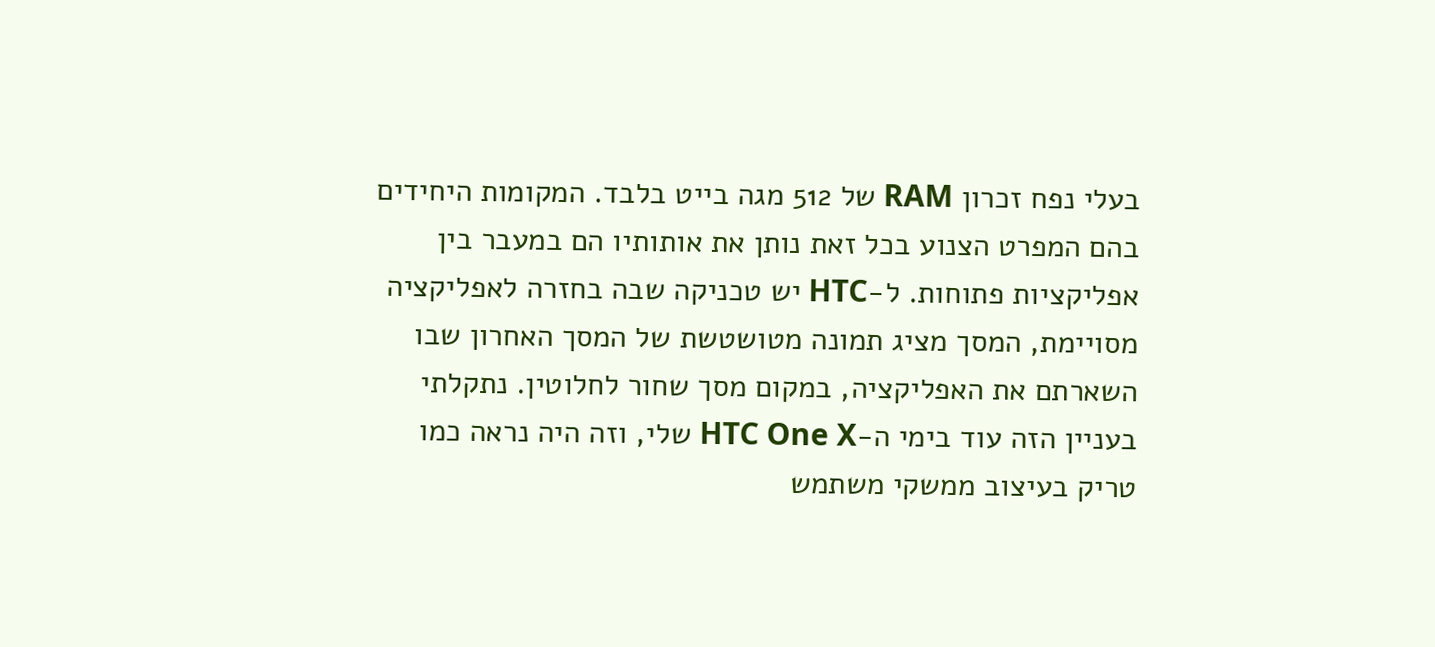בעלי נפח זכרון RAM של 512 מגה בייט בלבד. המקומות היחידים בהם המפרט הצנוע בכל זאת נותן את אותותיו הם במעבר בין אפליקציות פתוחות. ל-HTC יש טכניקה שבה בחזרה לאפליקציה מסויימת, המסך מציג תמונה מטושטשת של המסך האחרון שבו השארתם את האפליקציה, במקום מסך שחור לחלוטין. נתקלתי בעניין הזה עוד בימי ה-HTC One X שלי, וזה היה נראה כמו טריק בעיצוב ממשקי משתמש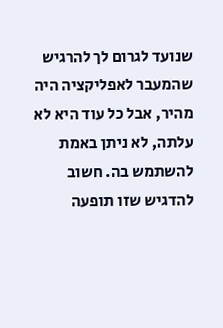שנועד לגרום לך להרגיש שהמעבר לאפליקציה היה מהיר, אבל כל עוד היא לא עלתה, לא ניתן באמת להשתמש בה. חשוב להדגיש שזו תופעה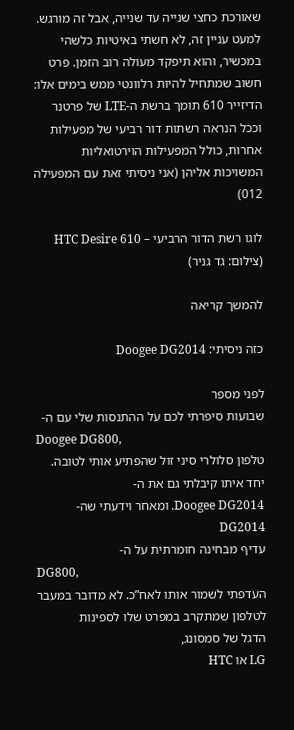שאורכת כחצי שנייה עד שנייה, אבל זה מורגש. למעט עניין זה, לא חשתי באיטיות כלשהי במכשיר, והוא תיפקד מעולה רוב הזמן. פרט חשוב שמתחיל להיות רלוונטי ממש בימים אלו: הדיזייר 610 תומך ברשת ה-LTE של פרטנר וככל הנראה רשתות דור רביעי של מפעילות אחרות, כולל המפעילות הוירטואליות המשויכות אליהן (אני ניסיתי זאת עם המפעילה 012)

לוגו רשת הדור הרביעי – HTC Desire 610 (צילום: גד גניר)

להמשך קריאה

כזה ניסיתי: Doogee DG2014

לפני מספר
שבועות סיפרתי לכם על ההתנסות שלי עם ה-
Doogee DG800,
טלפון סלולרי סיני זול שהפתיע אותי לטובה. יחד איתו קיבלתי גם את ה-
Doogee DG2014. ומאחר וידעתי שה-DG2014
עדיף מבחינה חומרתית על ה-
DG800,
העדפתי לשמור אותו לאח”כ. לא מדובר במעבר לטלפון שמתקרב במפרט שלו לספינות
הדגל של סמסונג,
LG או HTC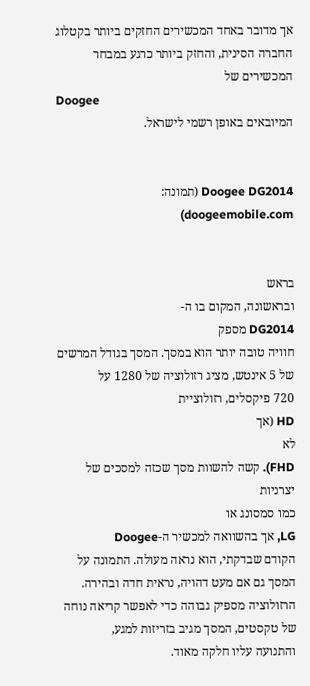אך מדובר באחד המכשירים החזקים ביותר בקטלוג החברה הסינית, והחזק ביותר כרגע במבחר
המכשירים של
Doogee
המיובאים באופן רשמי לישראל.


Doogee DG2014 (תמונה: doogeemobile.com)


בראש
ובראשונה, המקום בו ה-
DG2014 מספק
חוויה טובה יותר הוא במסך. המסך בגודל המרשים של 5 אינטש, מציג רזולוציה של 1280 על
720 פיקסלים, רזולוציית
HD (אך
לא
FHD). קשה להשוות מסך שכזה למסכים של יצרניות
כמו סמסונג או
LG, אך בהשוואה למכשיר ה-Doogee
הקודם שבדקתי, הוא נראה מעולה. התמונה על המסך גם אם מעט דהויה, נראית חדה ובהירה.
הרזולוציה מספיק גבוהה כדי לאפשר קריאה נוחה של טקסטים, המסך מגיב בזריזות למגע,
והתנועה עליו חלקה מאוד.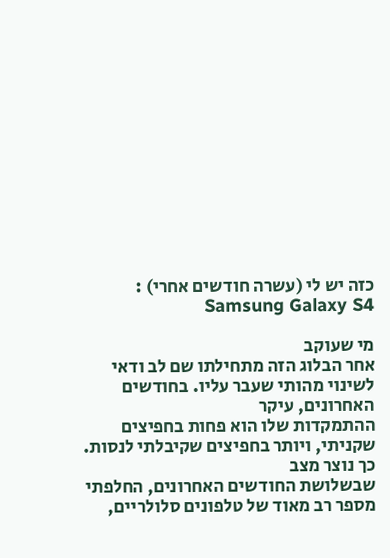כזה יש לי (עשרה חודשים אחרי) : Samsung Galaxy S4

מי שעוקב
אחר הבלוג הזה מתחילתו שם לב ודאי לשינוי מהותי שעבר עליו. בחודשים האחרונים, עיקר
ההתמקדות שלו הוא פחות בחפיצים שקניתי, ויותר בחפיצים שקיבלתי לנסות. כך נוצר מצב
שבשלושת החודשים האחרונים, החלפתי מספר רב מאוד של טלפונים סלולריים,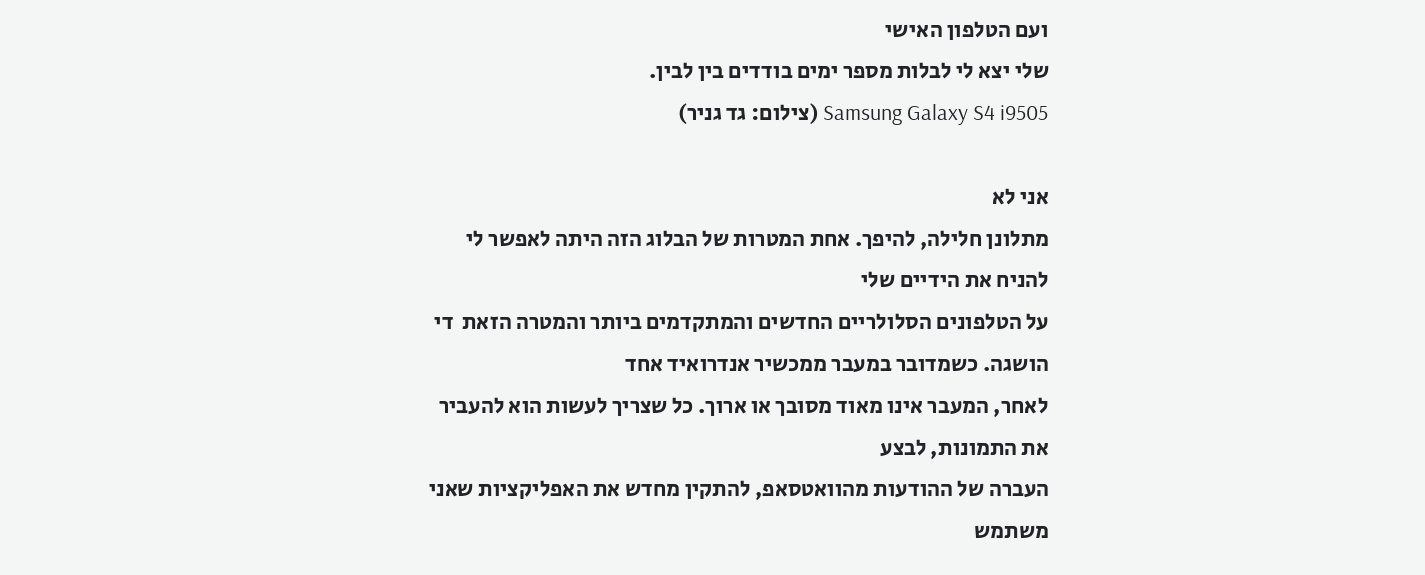ועם הטלפון האישי
שלי יצא לי לבלות מספר ימים בודדים בין לבין.
Samsung Galaxy S4 i9505 (צילום: גד גניר)

אני לא
מתלונן חלילה, להיפך. אחת המטרות של הבלוג הזה היתה לאפשר לי להניח את הידיים שלי
על הטלפונים הסלולריים החדשים והמתקדמים ביותר והמטרה הזאת  די הושגה. כשמדובר במעבר ממכשיר אנדרואיד אחד
לאחר, המעבר אינו מאוד מסובך או ארוך. כל שצריך לעשות הוא להעביר את התמונות, לבצע
העברה של ההודעות מהוואטסאפ, להתקין מחדש את האפליקציות שאני משתמש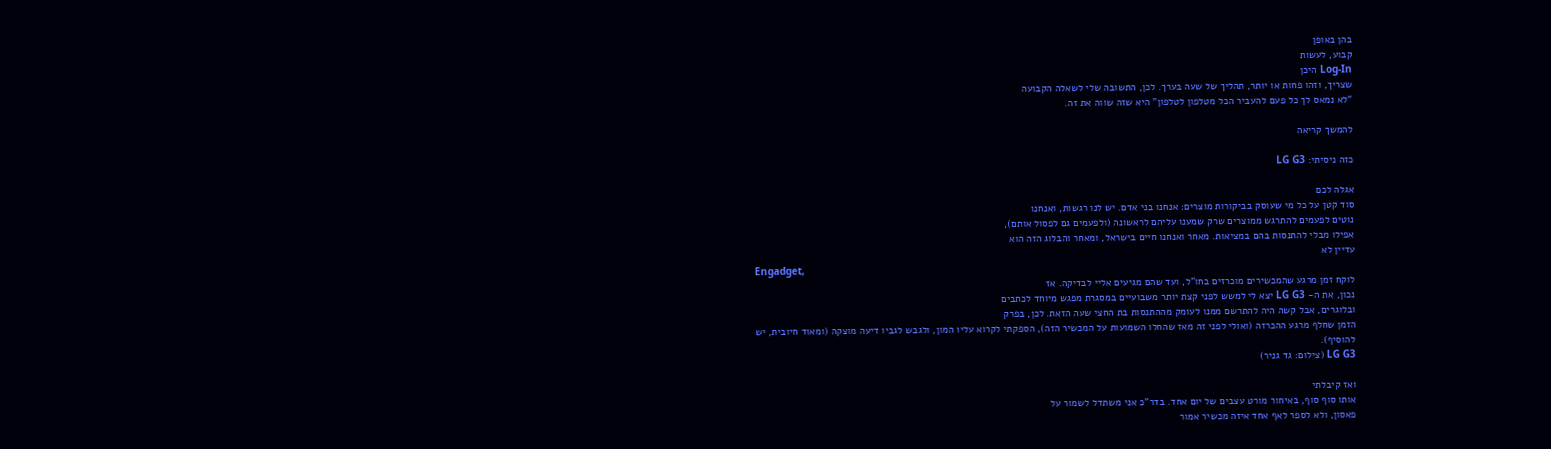בהן באופן
קבוע, לעשות
Log-In היכן
שצריך, וזהו פחות או יותר, תהליך של שעה בערך. לכן, התשובה שלי לשאלה הקבועה
“לא נמאס לך כל פעם להעביר הכל מטלפון לטלפון” היא שזה שווה את זה.

להמשך קריאה

כזה ניסיתי: LG G3

אגלה לכם
סוד קטן על כל מי שעוסק בביקורות מוצרים: אנחנו בני אדם. יש לנו רגשות, ואנחנו
נוטים לפעמים להתרגש ממוצרים שרק שמענו עליהם לראשונה (ולפעמים גם לפסול אותם),
אפילו מבלי להתנסות בהם במציאות. מאחר ואנחנו חיים בישראל, ומאחר והבלוג הזה הוא
עדיין לא
Engadget,
לוקח זמן מרגע שהמכשירים מוכרזים בחו”ל, ועד שהם מגיעים אליי לבדיקה. אז
נכון, את ה- LG G3 יצא לי למשש לפני קצת יותר משבועיים במסגרת מפגש מיוחד לכתבים
ובלוגרים, אבל קשה היה להתרשם ממנו לעומק מההתנסות בת החצי שעה הזאת. לכן, בפרק
הזמן שחלף מרגע ההכרזה (ואולי לפני זה מאז שהחלו השמועות על המכשיר הזה), הספקתי לקרוא עליו המון, ולגבש לגביו דיעה מוצקה (ומאוד חיובית, יש
להוסיף).
LG G3 (צילום: גד גניר)

ואז קיבלתי
אותו סוף סוף, באיחור מורט עצבים של יום אחד. בדר”כ אני משתדל לשמור על
פאסון, ולא לספר לאף אחד איזה מכשיר אמור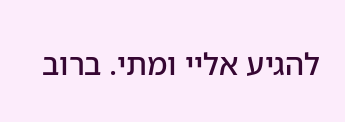להגיע אליי ומתי. ברוב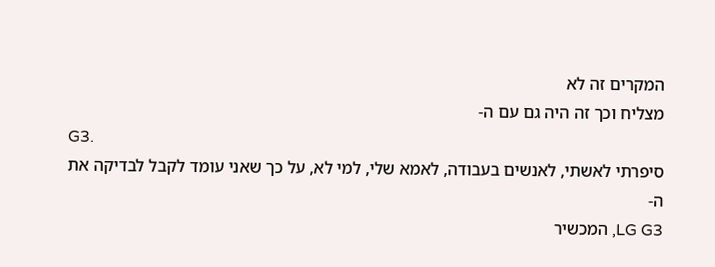המקרים זה לא
מצליח וכך זה היה גם עם ה-
G3.
סיפרתי לאשתי, לאנשים בעבודה, לאמא שלי, למי לא, על כך שאני עומד לקבל לבדיקה את
ה-
LG G3, המכשיר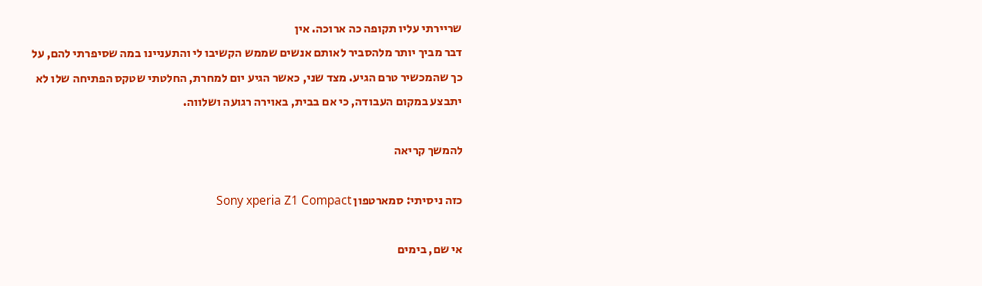שריירתי עליו תקופה כה ארוכה. אין
דבר מביך יותר מלהסביר לאותם אנשים שממש הקשיבו לי והתעניינו במה שסיפרתי להם, על
כך שהמכשיר טרם הגיע. מצד שני, כאשר הגיע יום למחרת, החלטתי שטקס הפתיחה שלו לא
יתבצע במקום העבודה, כי אם בבית, באוירה רגועה ושלווה.

להמשך קריאה

כזה ניסיתי: סמארטפון Sony xperia Z1 Compact

אי שם, בימים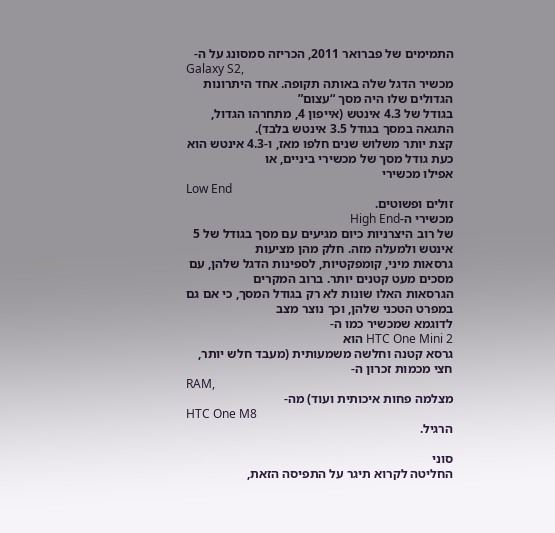התמימים של פברואר 2011, הכריזה סמסונג על ה-
Galaxy S2,
מכשיר הדגל שלה באותה תקופה. אחד היתרונות הגדולים שלו היה מסך “עצום”
בגודל של 4.3 אינטש (אייפון 4, מתחרהו הגדול, התגאה במסך בגודל 3.5 אינטש בלבד).
קצת יותר משלוש שנים חלפו מאז, ו-4.3 אינטש הוא כעת גודל מסך של מכשירי ביניים, או
אפילו מכשירי
Low End
זולים ופשוטים.
מכשירי ה-High End
של רוב היצרניות כיום מגיעים עם מסך בגודל של 5 אינטש ולמעלה מזה. חלק מהן מציעות
גרסאות מיני, קומפקטיות, לספינות הדגל שלהן, עם מסכים מעט קטנים יותר. ברוב המקרים
הגרסאות האלו שונות לא רק בגודל המסך, כי אם גם במפרט הטכני שלהן, וכך נוצר מצב
לדוגמא שמכשיר כמו ה-
HTC One Mini 2 הוא
גרסא קטנה וחלשה משמעותית (מעבד חלש יותר, חצי מכמות זכרון ה-
RAM,
מצלמה פחות איכותית ועוד) מה-
HTC One M8
הרגיל.

סוני
החליטה לקרוא תיגר על התפיסה הזאת,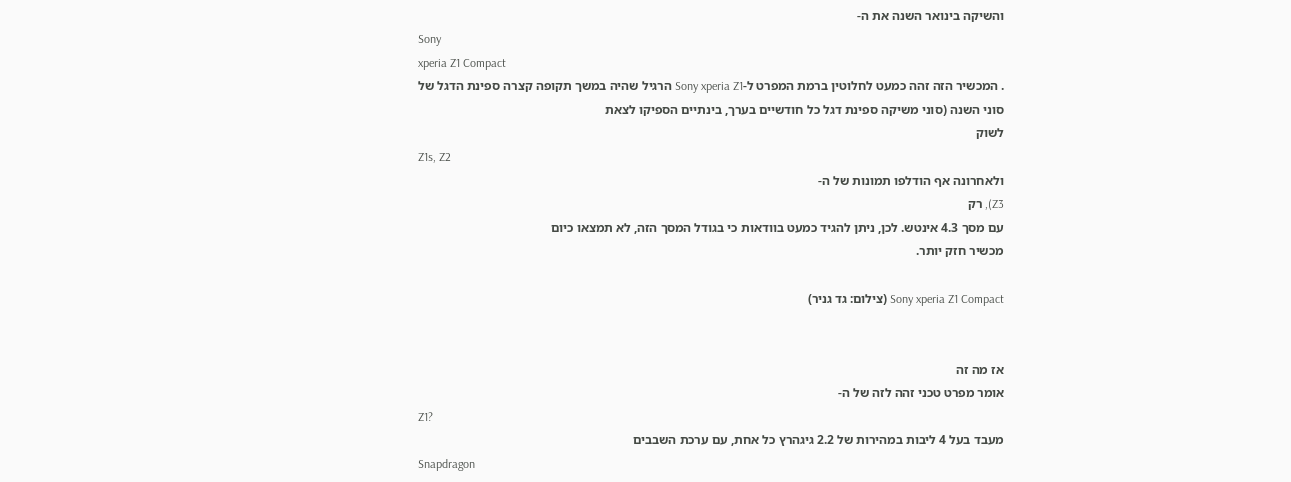והשיקה בינואר השנה את ה-
Sony
xperia Z1 Compact
. המכשיר הזה זהה כמעט לחלוטין ברמת המפרט ל-Sony xperia Z1 הרגיל שהיה במשך תקופה קצרה ספינת הדגל של
סוני השנה (סוני משיקה ספינת דגל כל חודשיים בערך, בינתיים הספיקו לצאת
לשוק
Z1s, Z2
ולאחרונה אף הודלפו תמונות של ה-
Z3), רק
עם מסך 4.3 אינטש. לכן, ניתן להגיד כמעט בוודאות כי בגודל המסך הזה, לא תמצאו כיום
מכשיר חזק יותר.

Sony xperia Z1 Compact (צילום: גד גניר)


אז מה זה
אומר מפרט טכני זהה לזה של ה-
Z1?
מעבד בעל 4 ליבות במהירות של 2.2 גיגהרץ כל אחת, עם ערכת השבבים
Snapdragon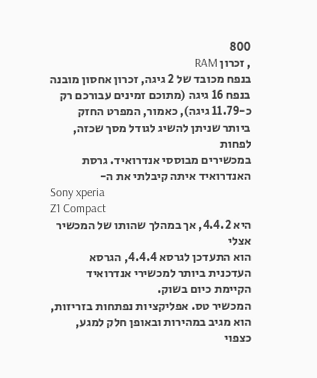800
, זכרון RAM
בנפח מכובד של 2 גיגה, זכרון אחסון מובנה בנפח 16 גיגה (מתוכם זמינים עבורכם רק
כ-11.79 גיגה), כאמור, המפרט החזק ביותר שניתן להשיג לגודל מסך שכזה, לפחות
במכשירים מבוססי אנדרואיד. גרסת האנדרואיד איתה קיבלתי את ה-
Sony xperia
Z1 Compact
היא 4.4.2, אך במהלך שהותו של המכשיר אצלי
הוא התעדכן לגרסא 4.4.4, הגרסא העדכנית ביותר למכשירי אנדרואיד הקיימת כיום בשוק.
המכשיר טס. אפליקציות נפתחות בזריזות, הוא מגיב במהירות ובאופן חלק למגע, כצפוי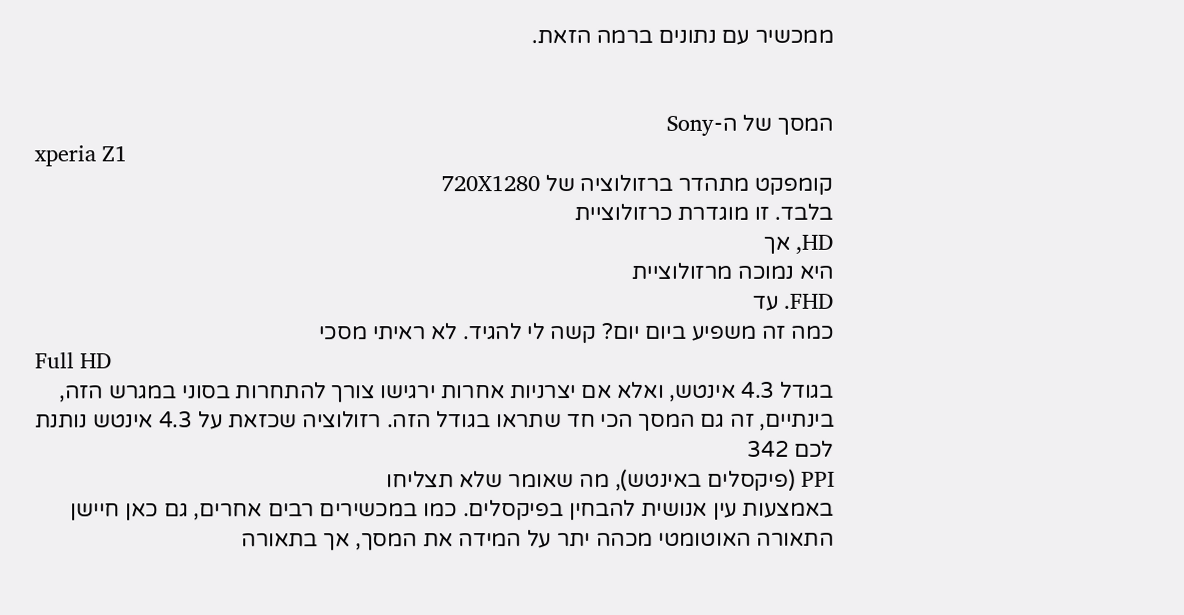ממכשיר עם נתונים ברמה הזאת.


המסך של ה-Sony
xperia Z1
קומפקט מתהדר ברזולוציה של 720X1280
בלבד. זו מוגדרת כרזולוציית
HD, אך
היא נמוכה מרזולוציית
FHD. עד
כמה זה משפיע ביום יום? קשה לי להגיד. לא ראיתי מסכי
Full HD
בגודל 4.3 אינטש, ואלא אם יצרניות אחרות ירגישו צורך להתחרות בסוני במגרש הזה,
בינתיים, זה גם המסך הכי חד שתראו בגודל הזה. רזולוציה שכזאת על 4.3 אינטש נותנת
לכם 342
PPI (פיקסלים באינטש), מה שאומר שלא תצליחו
באמצעות עין אנושית להבחין בפיקסלים. כמו במכשירים רבים אחרים, גם כאן חיישן
התאורה האוטומטי מכהה יתר על המידה את המסך, אך בתאורה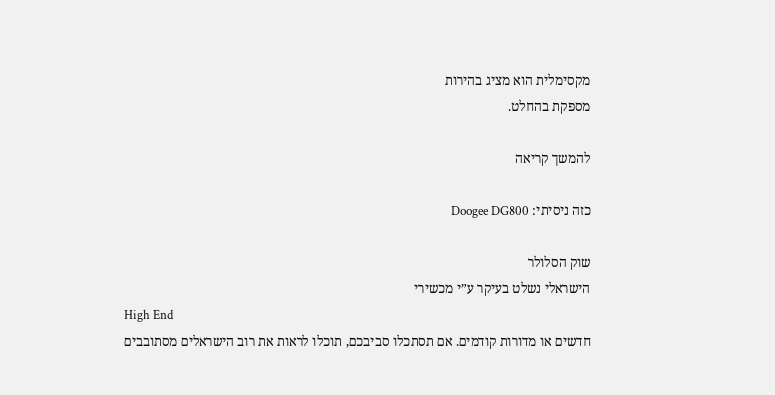מקסימלית הוא מציג בהירות
מספקת בהחלט.

להמשך קריאה

כזה ניסיתי: Doogee DG800

שוק הסלולר
הישראלי נשלט בעיקר ע”י מכשירי
High End
חדשים או מדורות קודמים. אם תסתכלו סביבכם, תוכלו לראות את רוב הישראלים מסתובבים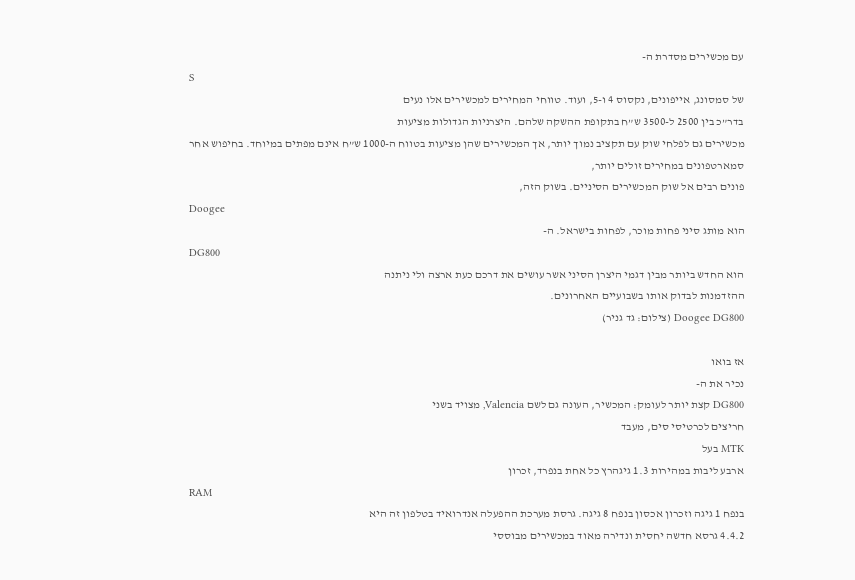עם מכשירים מסדרת ה-
S
של סמסונג, אייפונים, נקסוס 4 ו-5, ועוד. טווחי המחירים למכשירים אלו נעים
בדר”כ בין 2500 ל-3500 ש”ח בתקופת ההשקה שלהם. היצרניות הגדולות מציעות
מכשירים גם לפלחי שוק עם תקציב נמוך יותר, אך המכשירים שהן מציעות בטווח ה-1000 ש”ח אינם מפתים במיוחד. בחיפוש אחר סמארטפונים במחירים זולים יותר,
פונים רבים אל שוק המכשירים הסיניים. בשוק הזה,
Doogee
הוא מותג סיני פחות מוכר, לפחות בישראל. ה-
DG800
הוא החדש ביותר מבין דגמי היצרן הסיני אשר עושים את דרכם כעת ארצה ולי ניתנה
ההזדמנות לבדוק אותו בשבועיים האחרונים.
Doogee DG800 (צילום: גד גניר)

אז בואו
נכיר את ה-
DG800 קצת יותר לעומק: המכשיר, העונה גם לשם Valencia, מצויד בשני
חריצים לכרטיסי סים, מעבד
MTK בעל
ארבע ליבות במהירות 1.3 גיגהרץ כל אחת בנפרד, זכרון
RAM
בנפח 1 גיגה וזכרון אכסון בנפח 8 גיגה. גרסת מערכת ההפעלה אנדרואיד בטלפון זה היא
4.4.2 גרסא חדשה יחסית ונדירה מאוד במכשירים מבוססי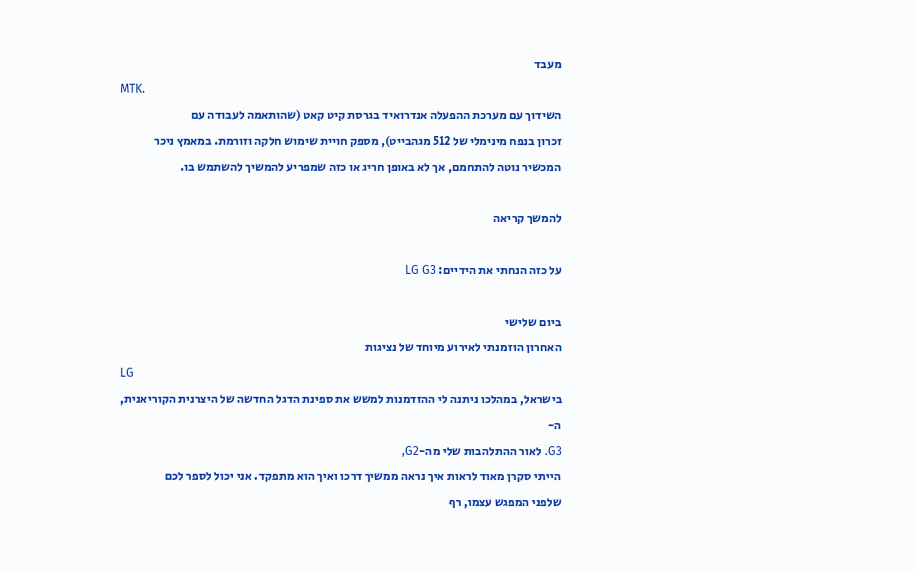מעבד
MTK.
השידוך עם מערכת ההפעלה אנדרואיד בגרסת קיט קאט (שהותאמה לעבודה עם
זכרון בנפח מינימלי של 512 מגהבייט), מספק חויית שימוש חלקה וזורמת. במאמץ ניכר
המכשיר נוטה להתחמם, אך לא באופן חריג או כזה שמפריע להמשיך להשתמש בו.

להמשך קריאה

על כזה הנחתי את הידיים: LG G3

ביום שלישי
האחרון הוזמנתי לאירוע מיוחד של נציגות
LG
בישראל, במהלכו ניתנה לי ההזדמנות למשש את ספינת הדגל החדשה של היצרנית הקוריאנית,
ה-
G3. לאור ההתלהבות שלי מה-G2,
הייתי סקרן מאוד לראות איך נראה ממשיך דרכו ואיך הוא מתפקד. אני יכול לספר לכם
שלפני המפגש עצמו, רף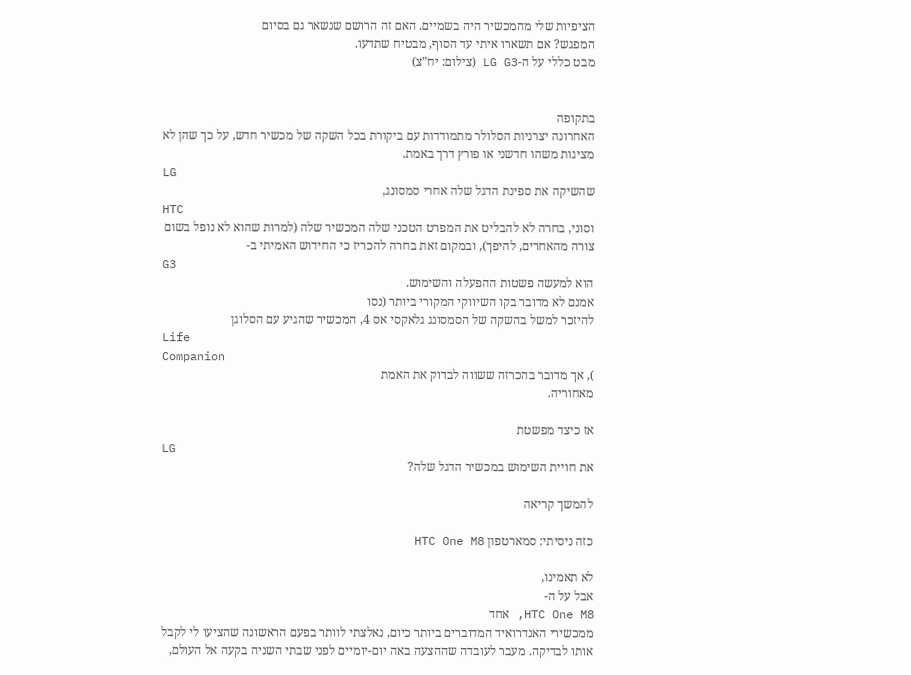הציפיות שלי מהמכשיר היה בשמיים. האם זה הרושם שנשאר גם בסיום
המפגש? אם תשארו איתי עד הסוף, מבטיח שתדעו.
מבט כללי על ה-LG G3 (צילום: יח”צ)


בתקופה
האחרונה יצרניות הסלולר מתמודדות עם ביקורת בכל השקה של מכשיר חדש, על כך שהן לא
מציגות משהו חדשני או פורץ דרך באמת.
LG
שהשיקה את ספינת הדגל שלה אחרי סמסונג,
HTC
וסוני, בחרה לא להבליט את המפרט הטכני שלה המכשיר שלה (למרות שהוא לא נופל בשום
צורה מהאחרים, להיפך), ובמקום זאת בחרה להכריז כי החידוש האמיתי ב-
G3
הוא למעשה פשטות ההפעלה והשימוש.
אמנם לא מדובר בקו השיווקי המקורי ביותר (נסו
להיזכר למשל בהשקה של הסמסונג גלאקסי אס 4, המכשיר שהגיע עם הסלוגן
Life
Companion
), אך מדובר בהכרזה ששווה לבדוק את האמת
מאחוריה.

אז כיצד מפשטת
LG
את חויית השימוש במכשיר הדגל שלה?

להמשך קריאה

כזה ניסיתי: סמארטפון HTC One M8

לא תאמינו,
אבל על ה-
HTC One M8, אחד
ממכשירי האנדרואיד המדוברים ביותר כיום, נאלצתי לוותר בפעם הראשונה שהציעו לי לקבל
אותו לבדיקה. מעבר לעובדה שההצעה באה יום-יומיים לפני שבתי השניה בקעה אל העולם,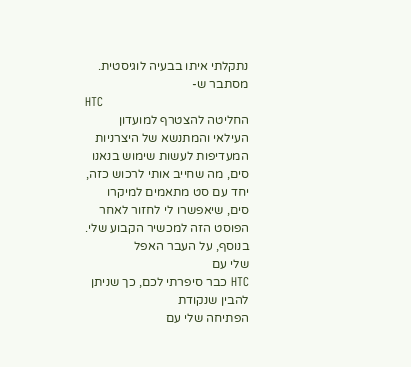נתקלתי איתו בבעיה לוגיסטית. מסתבר ש-
HTC
החליטה להצטרף למועדון העילאי והמתנשא של היצרניות המעדיפות לעשות שימוש בנאנו
סים, מה שחייב אותי לרכוש כזה, יחד עם סט מתאמים למיקרו סים, שיאפשרו לי לחזור לאחר הפוסט הזה למכשיר הקבוע שלי. בנוסף, על העבר האפל
שלי עם
HTC כבר סיפרתי לכם, כך שניתן להבין שנקודת
הפתיחה שלי עם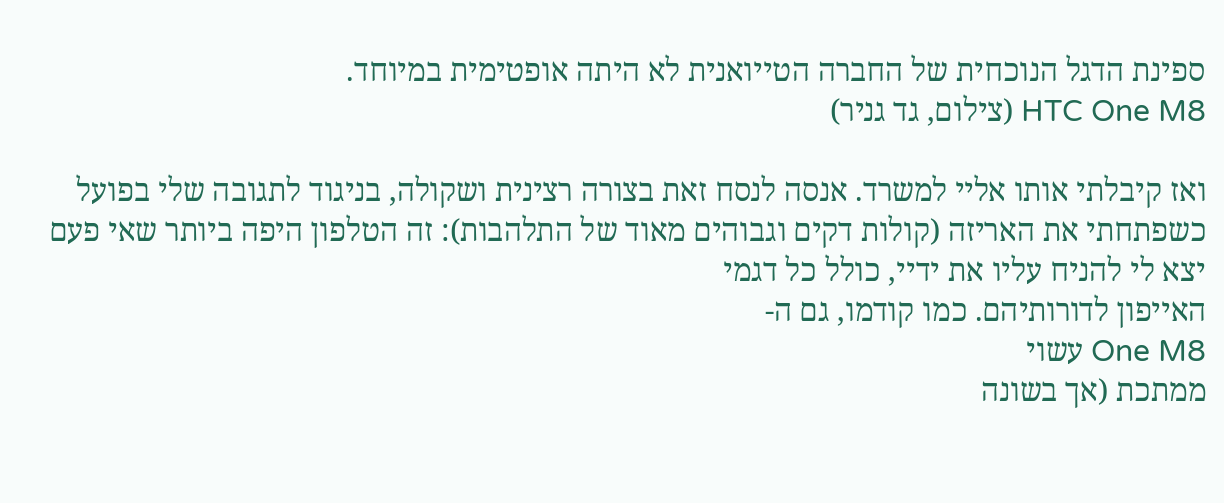ספינת הדגל הנוכחית של החברה הטייואנית לא היתה אופטימית במיוחד.
HTC One M8 (צילום, גד גניר)

ואז קיבלתי אותו אליי למשרד. אנסה לנסח זאת בצורה רצינית ושקולה, בניגוד לתגובה שלי בפועל כשפתחתי את האריזה (קולות דקים וגבוהים מאוד של התלהבות): זה הטלפון היפה ביותר שאי פעם יצא לי להניח עליו את ידיי, כולל כל דגמי
האייפון לדורותיהם. כמו קודמו, גם ה-
One M8 עשוי
ממתכת (אך בשונה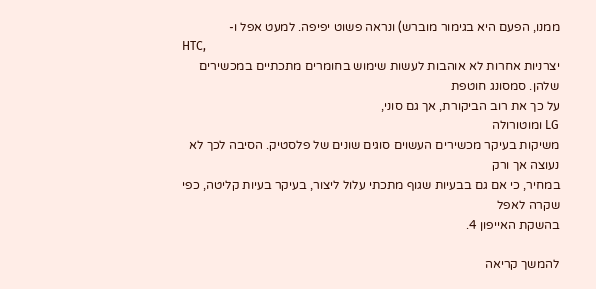ממנו, הפעם היא בגימור מוברש) ונראה פשוט יפיפה. למעט אפל ו-
HTC,
יצרניות אחרות לא אוהבות לעשות שימוש בחומרים מתכתיים במכשירים שלהן. סמסונג חוטפת
על כך את רוב הביקורת, אך גם סוני,
LG ומוטורולה
משיקות בעיקר מכשירים העשוים סוגים שונים של פלסטיק. הסיבה לכך לא נעוצה אך ורק
במחיר, כי אם גם בבעיות שגוף מתכתי עלול ליצור, בעיקר בעיות קליטה, כפי שקרה לאפל
בהשקת האייפון 4.

להמשך קריאה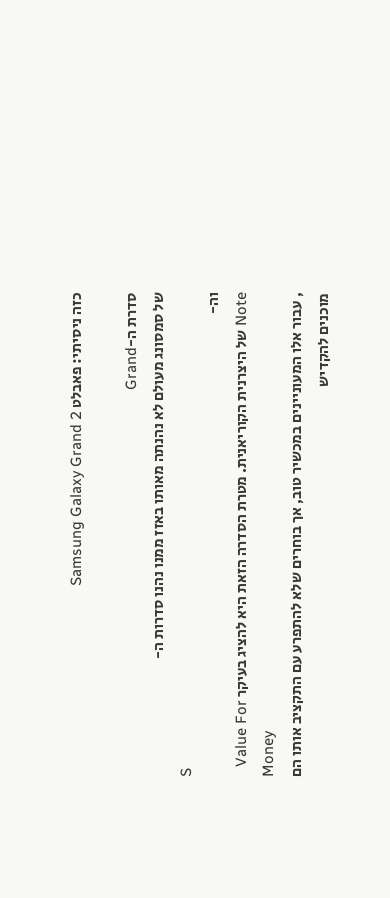כזה ניסיתי: פאבלט Samsung Galaxy Grand 2

סדרת ה-Grand
של סמסונג מעולם לא נהנתה מאותו באזז ממנו נהנו סדרות ה-
S
וה-
Note של היצרנית הקוריאנית. מטרת הסדרה הזאת היא להציג בעיקר Value For
Money
, עבור אלו המעוניינים במכשיר טוב, אך בוחרים שלא להתפרע עם התקציב אותו הם מוכנים להקדיש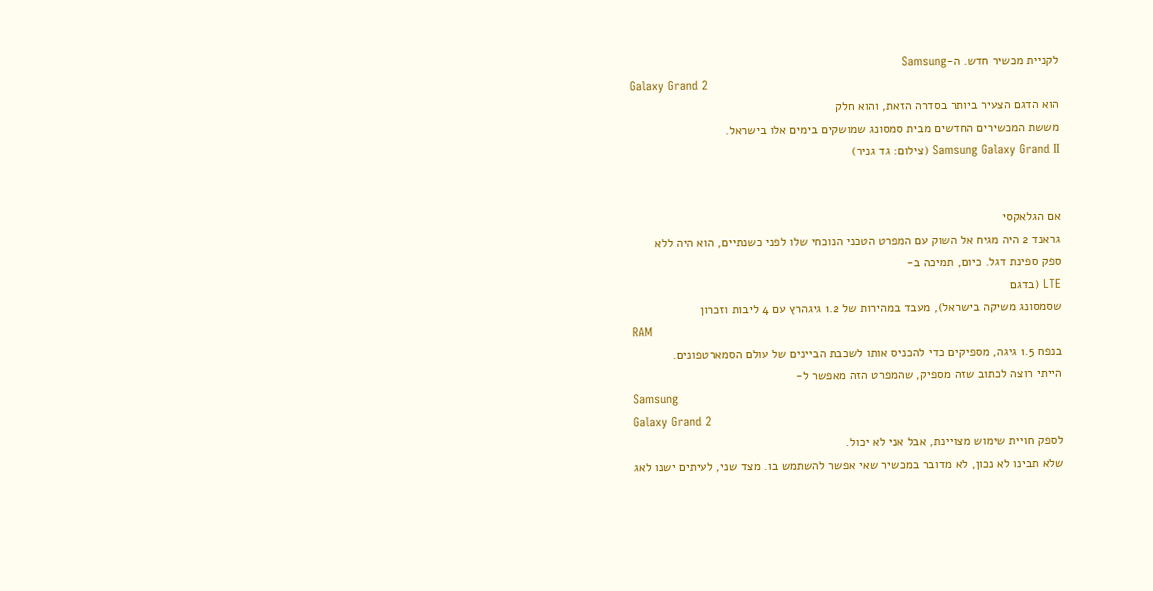לקניית מכשיר חדש. ה-Samsung
Galaxy Grand 2
הוא הדגם הצעיר ביותר בסדרה הזאת, והוא חלק
מששת המכשירים החדשים מבית סמסונג שמושקים בימים אלו בישראל.
Samsung Galaxy Grand II (צילום: גד גניר)


אם הגלאקסי
גראנד 2 היה מגיח אל השוק עם המפרט הטכני הנוכחי שלו לפני כשנתיים, הוא היה ללא
ספק ספינת דגל. כיום, תמיכה ב-
LTE (בדגם
שסמסונג משיקה בישראל), מעבד במהירות של 1.2 גיגהרץ עם 4 ליבות וזכרון
RAM
בנפח 1.5 גיגה, מספיקים כדי להכניס אותו לשכבת הביינים של עולם הסמארטפונים.
הייתי רוצה לכתוב שזה מספיק, שהמפרט הזה מאפשר ל-
Samsung
Galaxy Grand 2
לספק חויית שימוש מצויינת, אבל אני לא יכול.
שלא תבינו לא נכון, לא מדובר במכשיר שאי אפשר להשתמש בו. מצד שני, לעיתים ישנו לאג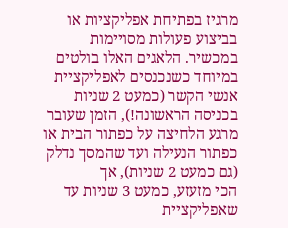מרגיז בפתיחת אפליקציות או בביצוע פעולות מסויימות במכשיר. הלאגים האלו בולטים
במיוחד כשנכנסים לאפליקציית אנשי הקשר (כמעט 2 שניות בכניסה הראשונה!), הזמן שעובר
מרגע הלחיצה על כפתור הבית או כפתור הנעילה ועד שהמסך נדלק (גם כמעט 2 שניות), אך
הכי מזעזע, כמעט 3 שניות עד שאפליקציית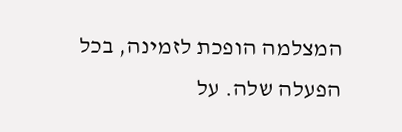המצלמה הופכת לזמינה, בכל הפעלה שלה. על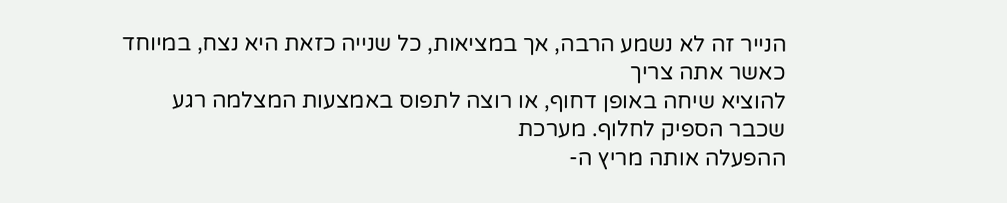הנייר זה לא נשמע הרבה, אך במציאות, כל שנייה כזאת היא נצח, במיוחד כאשר אתה צריך
להוציא שיחה באופן דחוף, או רוצה לתפוס באמצעות המצלמה רגע שכבר הספיק לחלוף. מערכת
ההפעלה אותה מריץ ה-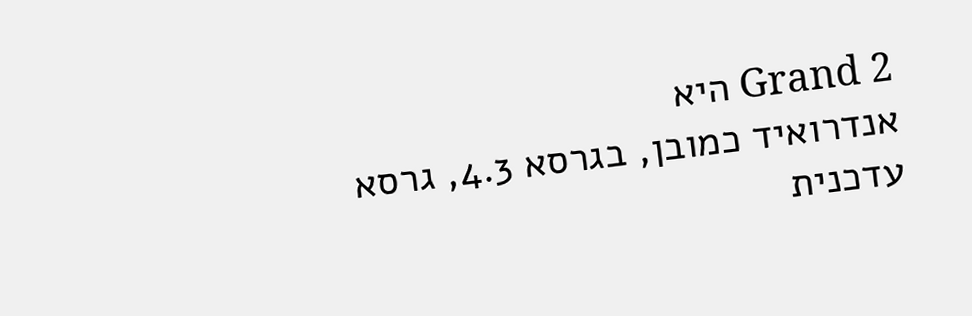Grand 2 היא
אנדרואיד כמובן, בגרסא 4.3, גרסא עדכנית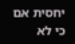יחסית אם כי לא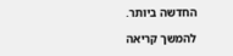החדשה ביותר.

להמשך קריאה